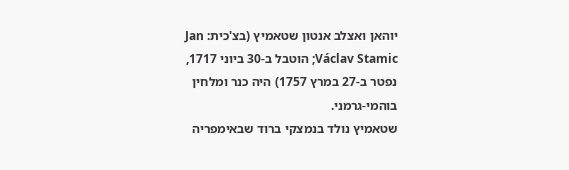יוהאן ואצלב אנטון שטאמיץ (בצ'כית: Jan Václav Stamic; הוטבל ב-30 ביוני 1717, נפטר ב-27 במרץ 1757) היה כנר ומלחין בוהמי-גרמני.
שטאמיץ נולד בנמצקי ברוד שבאימפריה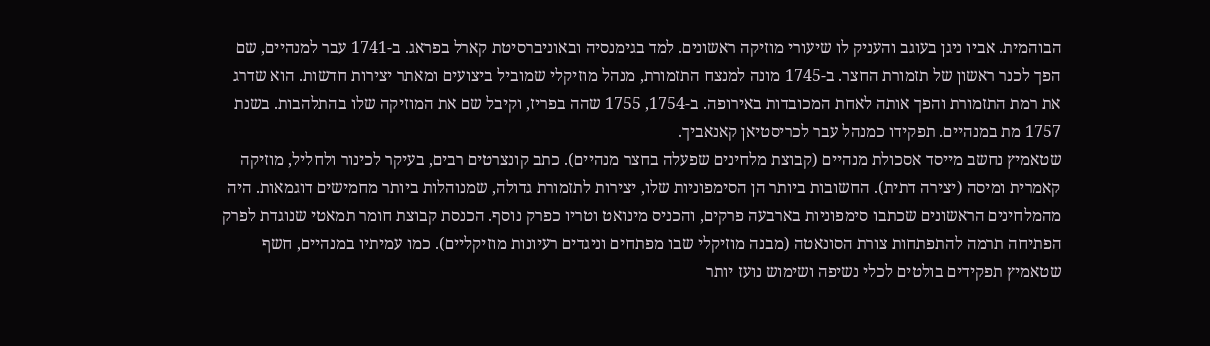הבוהמית. אביו ניגן בעוגב והעניק לו שיעורי מוזיקה ראשונים. למד בגימנסיה ובאוניברסיטת קארל בפראג. ב-1741 עבר למנהיים, שם הפך לכנר ראשון של תזמורת החצר. ב-1745 מונה למנצח התזמורת, מנהל מוזיקלי שמוביל ביצועים ומאתר יצירות חדשות. הוא שדרג את רמת התזמורת והפך אותה לאחת המכובדות באירופה. ב-1754, 1755 שהה בפריז, וקיבל שם את המוזיקה שלו בהתלהבות. בשנת 1757 מת במנהיים. תפקידו כמנהל עבר לכריסטיאן קאנאביך.
שטאמיץ נחשב מייסד אסכולת מנהיים (קבוצת מלחינים שפעלה בחצר מנהיים). כתב קונצרטים רבים, בעיקר לכינור ולחליל, מוזיקה קאמרית ומיסה (יצירה דתית). החשובות ביותר הן הסימפוניות שלו, יצירות לתזמורת גדולה, שמנוהלות ביותר מחמישים דוגמאות. היה מהמלחינים הראשונים שכתבו סימפוניות בארבעה פרקים, והכניס מינואט וטריו כפרק נוסף. הכנסת קבוצת חומר תמאטי שנוגדת לפרק הפתיחה תרמה להתפתחות צורת הסונאטה (מבנה מוזיקלי שבו מפתחים וניגדים רעיונות מוזיקליים). כמו עמיתיו במנהיים, חשף שטאמיץ תפקידים בולטים לכלי נשיפה ושימוש נועז יותר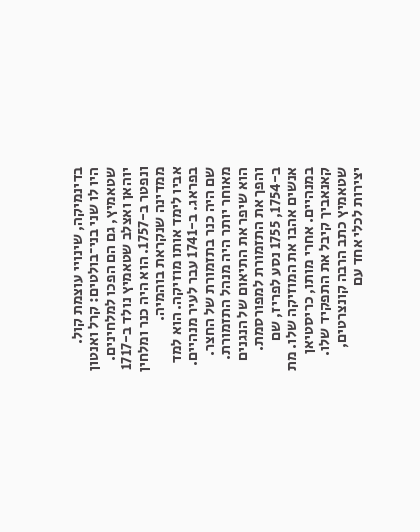בדינמיקה, שינויי עוצמת קול.
היו לו שני בני־בולטים: קרל ואנטון שטאמיץ, גם הם הפכו למלחינים.
יוהאן ואצלב שטאמיץ נולד ב-1717 ונפטר ב-1757. הוא היה כנר ומלחין ממדינה שנקראת בוהמיה.
אביו לימד אותו מוזיקה. הוא למד בפראג. ב-1741 עבר לעיר מנהיים. שם היה כנר בתזמורת של החצר. מאוחר יותר היה מנהל התזמורת. הוא שיפר את התיאום של הנגנים והפך את התזמורת למפורסמת. ב-1754, 1755 נסע לפריז, שם אנשים אהבו את המוזיקה שלו. מת במנהיים. אחרי מותו, כריסטיאן קאנאביך קיבל את התפקיד שלו.
שטאמיץ כתב הרבה קונצרטים, יצירות לכלי אחד עם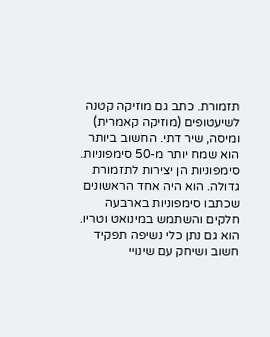תזמורת. כתב גם מוזיקה קטנה לשיעטופים (מוזיקה קאמרית) ומיסה, שיר דתי. החשוב ביותר הוא שמח יותר מ-50 סימפוניות. סימפוניות הן יצירות לתזמורת גדולה. הוא היה אחד הראשונים שכתבו סימפוניות בארבעה חלקים והשתמש במינואט וטריו. הוא גם נתן כלי נשיפה תפקיד חשוב ושיחק עם שינויי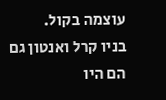עוצמה בקול.
בניו קרל ואנטון גם הם היו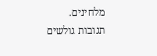מלחינים.
תגובות גולשים